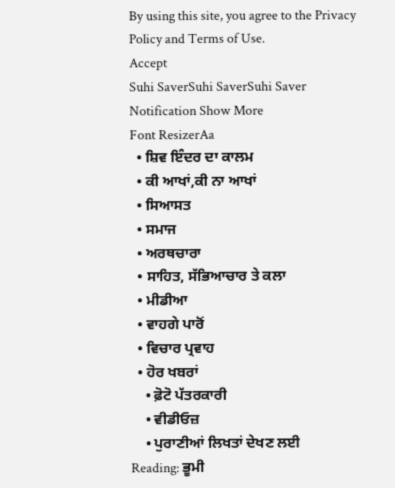By using this site, you agree to the Privacy Policy and Terms of Use.
Accept
Suhi SaverSuhi SaverSuhi Saver
Notification Show More
Font ResizerAa
  • ਸ਼ਿਵ ਇੰਦਰ ਦਾ ਕਾਲਮ
  • ਕੀ ਆਖਾਂ,ਕੀ ਨਾ ਆਖਾਂ
  • ਸਿਆਸਤ
  • ਸਮਾਜ
  • ਅਰਥਚਾਰਾ
  • ਸਾਹਿਤ, ਸੱਭਿਆਚਾਰ ਤੇ ਕਲਾ
  • ਮੀਡੀਆ
  • ਵਾਹਗੇ ਪਾਰੋਂ
  • ਵਿਚਾਰ ਪ੍ਰਵਾਹ
  • ਹੋਰ ਖਬਰਾਂ
    • ਫ਼ੋਟੋ ਪੱਤਰਕਾਰੀ
    • ਵੀਡੀਓਜ਼
    • ਪੁਰਾਣੀਆਂ ਲਿਖਤਾਂ ਦੇਖਣ ਲਈ
Reading: ਭੂਮੀ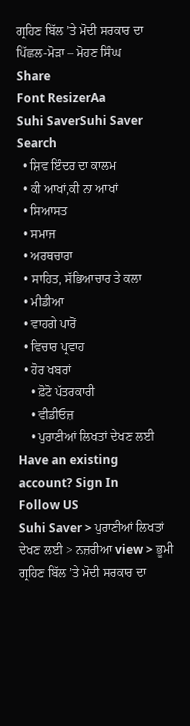ਗ੍ਰਹਿਣ ਬਿੱਲ ’ਤੇ ਮੋਦੀ ਸਰਕਾਰ ਦਾ ਪਿੱਛਲ-ਮੋੜਾ – ਮੋਹਣ ਸਿੰਘ
Share
Font ResizerAa
Suhi SaverSuhi Saver
Search
  • ਸ਼ਿਵ ਇੰਦਰ ਦਾ ਕਾਲਮ
  • ਕੀ ਆਖਾਂ,ਕੀ ਨਾ ਆਖਾਂ
  • ਸਿਆਸਤ
  • ਸਮਾਜ
  • ਅਰਥਚਾਰਾ
  • ਸਾਹਿਤ, ਸੱਭਿਆਚਾਰ ਤੇ ਕਲਾ
  • ਮੀਡੀਆ
  • ਵਾਹਗੇ ਪਾਰੋਂ
  • ਵਿਚਾਰ ਪ੍ਰਵਾਹ
  • ਹੋਰ ਖਬਰਾਂ
    • ਫ਼ੋਟੋ ਪੱਤਰਕਾਰੀ
    • ਵੀਡੀਓਜ਼
    • ਪੁਰਾਣੀਆਂ ਲਿਖਤਾਂ ਦੇਖਣ ਲਈ
Have an existing account? Sign In
Follow US
Suhi Saver > ਪੁਰਾਣੀਆਂ ਲਿਖਤਾਂ ਦੇਖਣ ਲਈ > ਨਜ਼ਰੀਆ view > ਭੂਮੀ ਗ੍ਰਹਿਣ ਬਿੱਲ ’ਤੇ ਮੋਦੀ ਸਰਕਾਰ ਦਾ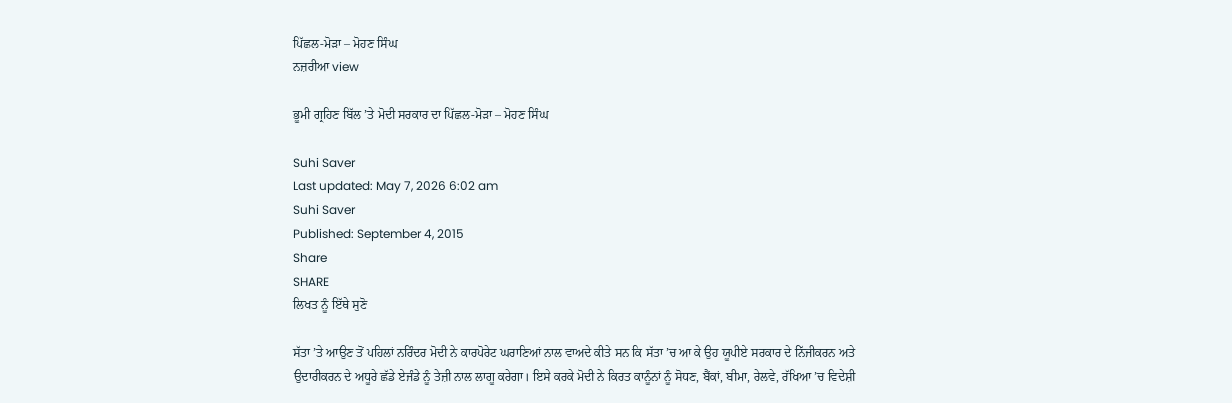ਪਿੱਛਲ-ਮੋੜਾ – ਮੋਹਣ ਸਿੰਘ
ਨਜ਼ਰੀਆ view

ਭੂਮੀ ਗ੍ਰਹਿਣ ਬਿੱਲ ’ਤੇ ਮੋਦੀ ਸਰਕਾਰ ਦਾ ਪਿੱਛਲ-ਮੋੜਾ – ਮੋਹਣ ਸਿੰਘ

Suhi Saver
Last updated: May 7, 2026 6:02 am
Suhi Saver
Published: September 4, 2015
Share
SHARE
ਲਿਖਤ ਨੂੰ ਇੱਥੇ ਸੁਣੋ

ਸੱਤਾ ’ਤੇ ਆਉਣ ਤੋਂ ਪਹਿਲਾਂ ਨਰਿੰਦਰ ਮੋਦੀ ਨੇ ਕਾਰਪੋਰੇਟ ਘਰਾਣਿਆਂ ਨਾਲ ਵਾਅਦੇ ਕੀਤੇ ਸਨ ਕਿ ਸੱਤਾ ’ਚ ਆ ਕੇ ਉਹ ਯੂਪੀਏ ਸਰਕਾਰ ਦੇ ਨਿੱਜੀਕਰਨ ਅਤੇ ਉਦਾਰੀਕਰਨ ਦੇ ਅਧੂਰੇ ਛੱਡੇ ਏਜੰਡੇ ਨੂੰ ਤੇਜ਼ੀ ਨਾਲ ਲਾਗੂ ਕਰੇਗਾ। ਇਸੇ ਕਰਕੇ ਮੋਦੀ ਨੇ ਕਿਰਤ ਕਾਨੂੰਨਾਂ ਨੂੰ ਸੋਧਣ, ਬੈਂਕਾਂ, ਬੀਮਾ, ਰੇਲਵੇ, ਰੱਖਿਆ ’ਚ ਵਿਦੇਸ਼ੀ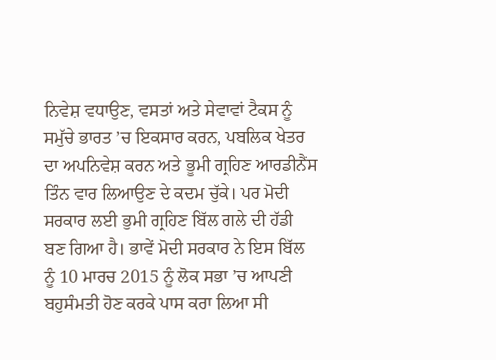ਨਿਵੇਸ਼ ਵਧਾਉਣ, ਵਸਤਾਂ ਅਤੇ ਸੇਵਾਵਾਂ ਟੈਕਸ ਨੂੰ ਸਮੁੱਚੇ ਭਾਰਤ ’ਚ ਇਕਸਾਰ ਕਰਨ, ਪਬਲਿਕ ਖੇਤਰ ਦਾ ਅਪਨਿਵੇਸ਼ ਕਰਨ ਅਤੇ ਭੂਮੀ ਗ੍ਰਹਿਣ ਆਰਡੀਨੈਂਸ ਤਿੰਨ ਵਾਰ ਲਿਆਉਣ ਦੇ ਕਦਮ ਚੁੱਕੇ। ਪਰ ਮੋਦੀ ਸਰਕਾਰ ਲਈ ਭੁਮੀ ਗ੍ਰਹਿਣ ਬਿੱਲ ਗਲੇ ਦੀ ਹੱਡੀ ਬਣ ਗਿਆ ਹੈ। ਭਾਵੇਂ ਮੋਦੀ ਸਰਕਾਰ ਨੇ ਇਸ ਬਿੱਲ ਨੂੰ 10 ਮਾਰਚ 2015 ਨੂੰ ਲੋਕ ਸਭਾ ’ਚ ਆਪਣੀ ਬਹੁਸੰਮਤੀ ਹੋਣ ਕਰਕੇ ਪਾਸ ਕਰਾ ਲਿਆ ਸੀ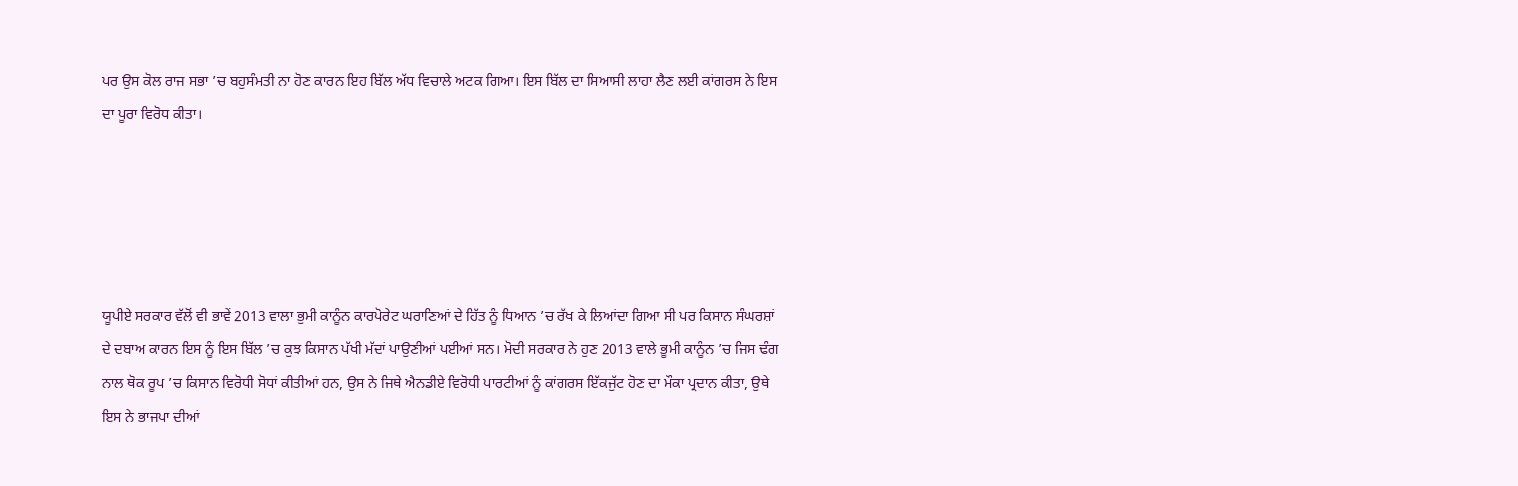ਪਰ ਉਸ ਕੋਲ ਰਾਜ ਸਭਾ ’ਚ ਬਹੁਸੰਮਤੀ ਨਾ ਹੋਣ ਕਾਰਨ ਇਹ ਬਿੱਲ ਅੱਧ ਵਿਚਾਲੇ ਅਟਕ ਗਿਆ। ਇਸ ਬਿੱਲ ਦਾ ਸਿਆਸੀ ਲਾਹਾ ਲੈਣ ਲਈ ਕਾਂਗਰਸ ਨੇ ਇਸ ਦਾ ਪੂਰਾ ਵਿਰੋਧ ਕੀਤਾ।





ਯੂਪੀਏ ਸਰਕਾਰ ਵੱਲੋਂ ਵੀ ਭਾਵੇਂ 2013 ਵਾਲਾ ਭੁਮੀ ਕਾਨੂੰਨ ਕਾਰਪੋਰੇਟ ਘਰਾਣਿਆਂ ਦੇ ਹਿੱਤ ਨੂੰ ਧਿਆਨ ’ਚ ਰੱਖ ਕੇ ਲਿਆਂਦਾ ਗਿਆ ਸੀ ਪਰ ਕਿਸਾਨ ਸੰਘਰਸ਼ਾਂ ਦੇ ਦਬਾਅ ਕਾਰਨ ਇਸ ਨੂੰ ਇਸ ਬਿੱਲ ’ਚ ਕੁਝ ਕਿਸਾਨ ਪੱਖੀ ਮੱਦਾਂ ਪਾਉਣੀਆਂ ਪਈਆਂ ਸਨ। ਮੋਦੀ ਸਰਕਾਰ ਨੇ ਹੁਣ 2013 ਵਾਲੇ ਭੂਮੀ ਕਾਨੂੰਨ ’ਚ ਜਿਸ ਢੰਗ ਨਾਲ ਥੋਕ ਰੂਪ ’ਚ ਕਿਸਾਨ ਵਿਰੋਧੀ ਸੋਧਾਂ ਕੀਤੀਆਂ ਹਨ, ਉਸ ਨੇ ਜਿਥੇ ਐਨਡੀਏ ਵਿਰੋਧੀ ਪਾਰਟੀਆਂ ਨੂੰ ਕਾਂਗਰਸ ਇੱਕਜੁੱਟ ਹੋਣ ਦਾ ਮੌਕਾ ਪ੍ਰਦਾਨ ਕੀਤਾ, ਉਥੇ ਇਸ ਨੇ ਭਾਜਪਾ ਦੀਆਂ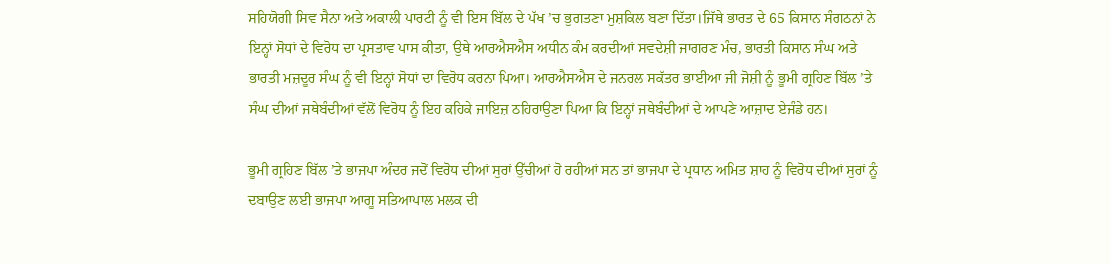ਸਹਿਯੋਗੀ ਸਿਵ ਸੈਨਾ ਅਤੇ ਅਕਾਲੀ ਪਾਰਟੀ ਨੂੰ ਵੀ ਇਸ ਬਿੱਲ ਦੇ ਪੱਖ ’ਚ ਭੁਗਤਣਾ ਮੁਸ਼ਕਿਲ ਬਣਾ ਦਿੱਤਾ।ਜਿੱਥੇ ਭਾਰਤ ਦੇ 65 ਕਿਸਾਨ ਸੰਗਠਨਾਂ ਨੇ ਇਨ੍ਹਾਂ ਸੋਧਾਂ ਦੇ ਵਿਰੋਧ ਦਾ ਪ੍ਰਸਤਾਵ ਪਾਸ ਕੀਤਾ, ਉਥੇ ਆਰਐਸਐਸ ਅਧੀਨ ਕੰਮ ਕਰਦੀਆਂ ਸਵਦੇਸ਼ੀ ਜਾਗਰਣ ਮੰਚ, ਭਾਰਤੀ ਕਿਸਾਨ ਸੰਘ ਅਤੇ ਭਾਰਤੀ ਮਜ਼ਦੂਰ ਸੰਘ ਨੂੰ ਵੀ ਇਨ੍ਹਾਂ ਸੋਧਾਂ ਦਾ ਵਿਰੋਧ ਕਰਨਾ ਪਿਆ। ਆਰਐਸਐਸ ਦੇ ਜਨਰਲ ਸਕੱਤਰ ਭਾਈਆ ਜੀ ਜੋਸ਼ੀ ਨੂੰ ਭੂਮੀ ਗ੍ਰਹਿਣ ਬਿੱਲ ’ਤੇ ਸੰਘ ਦੀਆਂ ਜਥੇਬੰਦੀਆਂ ਵੱਲੋਂ ਵਿਰੋਧ ਨੂੰ ਇਹ ਕਹਿਕੇ ਜਾਇਜ਼ ਠਹਿਰਾਉਣਾ ਪਿਆ ਕਿ ਇਨ੍ਹਾਂ ਜਥੇਬੰਦੀਆਂ ਦੇ ਆਪਣੇ ਆਜ਼ਾਦ ਏਜੰਡੇ ਹਨ।

ਭੂਮੀ ਗ੍ਰਹਿਣ ਬਿੱਲ ’ਤੇ ਭਾਜਪਾ ਅੰਦਰ ਜਦੋਂ ਵਿਰੋਧ ਦੀਆਂ ਸੁਰਾਂ ਉੱਚੀਆਂ ਹੋ ਰਹੀਆਂ ਸਨ ਤਾਂ ਭਾਜਪਾ ਦੇ ਪ੍ਰਧਾਨ ਅਮਿਤ ਸ਼ਾਹ ਨੂੰ ਵਿਰੋਧ ਦੀਆਂ ਸੁਰਾਂ ਨੂੰ ਦਬਾਉਣ ਲਈ ਭਾਜਪਾ ਆਗੂ ਸਤਿਆਪਾਲ ਮਲਕ ਦੀ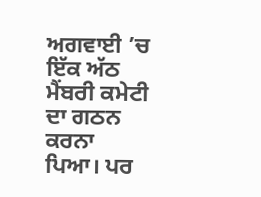ਅਗਵਾਈ ’ਚ ਇੱਕ ਅੱਠ ਮੈਂਬਰੀ ਕਮੇਟੀ ਦਾ ਗਠਨ ਕਰਨਾ ਪਿਆ। ਪਰ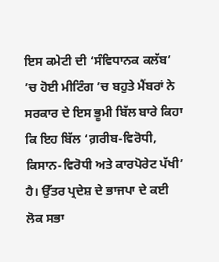ਇਸ ਕਮੇਟੀ ਦੀ ‘ਸੰਵਿਧਾਨਕ ਕਲੱਬ’ ’ਚ ਹੋਈ ਮੀਟਿੰਗ ’ਚ ਬਹੁਤੇ ਮੈਂਬਰਾਂ ਨੇ ਸਰਕਾਰ ਦੇ ਇਸ ਭੂਮੀ ਬਿੱਲ ਬਾਰੇ ਕਿਹਾ ਕਿ ਇਹ ਬਿੱਲ ‘ਗ਼ਰੀਬ-ਵਿਰੋਧੀ, ਕਿਸਾਨ-ਵਿਰੋਧੀ ਅਤੇ ਕਾਰਪੋਰੇਟ ਪੱਖੀ’ ਹੈ। ਉੱਤਰ ਪ੍ਰਦੇਸ਼ ਦੇ ਭਾਜਪਾ ਦੇ ਕਈ ਲੋਕ ਸਭਾ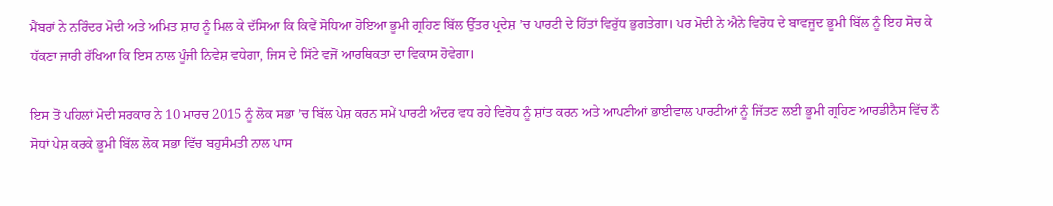ਮੈਂਬਰਾਂ ਨੇ ਨਰਿੰਦਰ ਮੋਦੀ ਅਤੇ ਅਮਿਤ ਸ਼ਾਹ ਨੂੰ ਮਿਲ ਕੇ ਦੱਸਿਆ ਕਿ ਕਿਵੇਂ ਸੋਧਿਆ ਹੋਇਆ ਭੂਮੀ ਗ੍ਰਹਿਣ ਬਿੱਲ ਉੱਤਰ ਪ੍ਰਦੇਸ਼ ’ਚ ਪਾਰਟੀ ਦੇ ਹਿੱਤਾਂ ਵਿਰੁੱਧ ਭੁਗਤੇਗਾ। ਪਰ ਮੋਦੀ ਨੇ ਐਨੇ ਵਿਰੋਧ ਦੇ ਬਾਵਜੂਦ ਭੂਮੀ ਬਿੱਲ ਨੂੰ ਇਹ ਸੋਚ ਕੇ ਧੱਕਣਾ ਜਾਰੀ ਰੱਖਿਆ ਕਿ ਇਸ ਨਾਲ ਪੂੰਜੀ ਨਿਵੇਸ਼ ਵਧੇਗਾ, ਜਿਸ ਦੇ ਸਿੱਟੇ ਵਜੋਂ ਆਰਥਿਕਤਾ ਦਾ ਵਿਕਾਸ ਹੋਵੇਗਾ।

ਇਸ ਤੋਂ ਪਹਿਲਾਂ ਮੋਦੀ ਸਰਕਾਰ ਨੇ 10 ਮਾਰਚ 2015 ਨੂੰ ਲੋਕ ਸਭਾ ’ਚ ਬਿੱਲ ਪੇਸ਼ ਕਰਨ ਸਮੇਂ ਪਾਰਟੀ ਅੰਦਰ ਵਧ ਰਹੇ ਵਿਰੋਧ ਨੂੰ ਸ਼ਾਂਤ ਕਰਨ ਅਤੇ ਆਪਣੀਆਂ ਭਾਈਵਾਲ ਪਾਰਟੀਆਂ ਨੂੰ ਜਿੱਤਣ ਲਈ ਭੂਮੀ ਗ੍ਰਹਿਣ ਆਰਡੀਨੈਸ ਵਿੱਚ ਨੌ ਸੋਧਾਂ ਪੇਸ਼ ਕਰਕੇ ਭੂਮੀ ਬਿੱਲ ਲੋਕ ਸਭਾ ਵਿੱਚ ਬਹੁਸੰਮਤੀ ਨਾਲ ਪਾਸ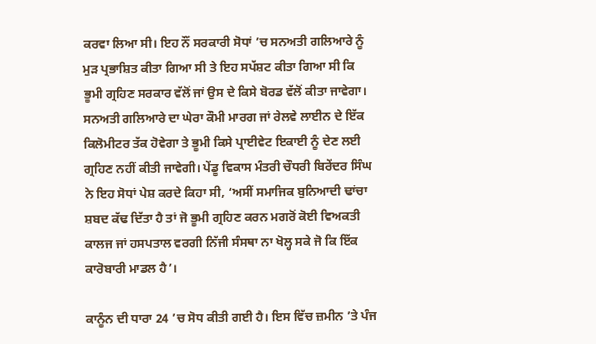ਕਰਵਾ ਲਿਆ ਸੀ। ਇਹ ਨੌਂ ਸਰਕਾਰੀ ਸੋਧਾਂ ’ਚ ਸਨਅਤੀ ਗਲਿਆਰੇ ਨੂੰ ਮੁੜ ਪ੍ਰਭਾਸ਼ਿਤ ਕੀਤਾ ਗਿਆ ਸੀ ਤੇ ਇਹ ਸਪੱਸ਼ਟ ਕੀਤਾ ਗਿਆ ਸੀ ਕਿ ਭੂਮੀ ਗ੍ਰਹਿਣ ਸਰਕਾਰ ਵੱਲੋਂ ਜਾਂ ਉਸ ਦੇ ਕਿਸੇ ਬੋਰਡ ਵੱਲੋਂ ਕੀਤਾ ਜਾਵੇਗਾ। ਸਨਅਤੀ ਗਲਿਆਰੇ ਦਾ ਘੇਰਾ ਕੌਮੀ ਮਾਰਗ ਜਾਂ ਰੇਲਵੇ ਲਾਈਨ ਦੇ ਇੱਕ ਕਿਲੋਮੀਟਰ ਤੱਕ ਹੋਵੇਗਾ ਤੇ ਭੂਮੀ ਕਿਸੇ ਪ੍ਰਾਈਵੇਟ ਇਕਾਈ ਨੂੰ ਦੇਣ ਲਈ ਗ੍ਰਹਿਣ ਨਹੀਂ ਕੀਤੀ ਜਾਵੇਗੀ। ਪੇਂਡੂ ਵਿਕਾਸ ਮੰਤਰੀ ਚੌਧਰੀ ਬਿਰੇਂਦਰ ਸਿੰਘ ਨੇ ਇਹ ਸੋਧਾਂ ਪੇਸ਼ ਕਰਦੇ ਕਿਹਾ ਸੀ, ‘ਅਸੀਂ ਸਮਾਜਿਕ ਬੁਨਿਆਦੀ ਢਾਂਚਾ ਸ਼ਬਦ ਕੱਢ ਦਿੱਤਾ ਹੈ ਤਾਂ ਜੋ ਭੂਮੀ ਗ੍ਰਹਿਣ ਕਰਨ ਮਗਰੋਂ ਕੋਈ ਵਿਅਕਤੀ ਕਾਲਜ ਜਾਂ ਹਸਪਤਾਲ ਵਰਗੀ ਨਿੱਜੀ ਸੰਸਥਾ ਨਾ ਖੋਲ੍ਹ ਸਕੇ ਜੋ ਕਿ ਇੱਕ ਕਾਰੋਬਾਰੀ ਮਾਡਲ ਹੈ’।

ਕਾਨੂੰਨ ਦੀ ਧਾਰਾ 24 ’ਚ ਸੋਧ ਕੀਤੀ ਗਈ ਹੈ। ਇਸ ਵਿੱਚ ਜ਼ਮੀਨ ’ਤੇ ਪੰਜ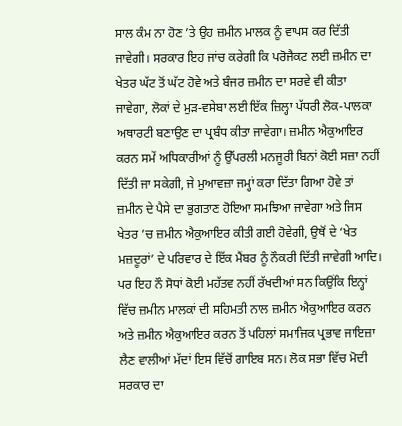ਸਾਲ ਕੰਮ ਨਾ ਹੋਣ ’ਤੇ ਉਹ ਜ਼ਮੀਨ ਮਾਲਕ ਨੂੰ ਵਾਪਸ ਕਰ ਦਿੱਤੀ ਜਾਵੇਗੀ। ਸਰਕਾਰ ਇਹ ਜਾਂਚ ਕਰੇਗੀ ਕਿ ਪਰੋਜੈਕਟ ਲਈ ਜ਼ਮੀਨ ਦਾ ਖੇਤਰ ਘੱਟ ਤੋਂ ਘੱਟ ਹੋਵੇ ਅਤੇ ਬੰਜਰ ਜ਼ਮੀਨ ਦਾ ਸਰਵੇ ਵੀ ਕੀਤਾ ਜਾਵੇਗਾ, ਲੋਕਾਂ ਦੇ ਮੁੜ-ਵਸੇਬਾ ਲਈ ਇੱਕ ਜ਼ਿਲ੍ਹਾ ਪੱਧਰੀ ਲੋਕ-ਪਾਲਕਾ ਅਥਾਰਟੀ ਬਣਾਉਣ ਦਾ ਪ੍ਰਬੰਧ ਕੀਤਾ ਜਾਵੇਗਾ। ਜ਼ਮੀਨ ਐਕੁਆਇਰ ਕਰਨ ਸਮੇਂ ਅਧਿਕਾਰੀਆਂ ਨੂੰ ਉੱਪਰਲੀ ਮਨਜੂਰੀ ਬਿਨਾਂ ਕੋਈ ਸਜ਼ਾ ਨਹੀਂ ਦਿੱਤੀ ਜਾ ਸਕੇਗੀ, ਜੇ ਮੁਆਵਜ਼ਾ ਜਮ੍ਹਾਂ ਕਰਾ ਦਿੱਤਾ ਗਿਆ ਹੋਵੇ ਤਾਂ ਜ਼ਮੀਨ ਦੇ ਪੈਸੇ ਦਾ ਭੁਗਤਾਣ ਹੋਇਆ ਸਮਝਿਆ ਜਾਵੇਗਾ ਅਤੇ ਜਿਸ ਖੇਤਰ ’ਚ ਜ਼ਮੀਨ ਐਕੁਆਇਰ ਕੀਤੀ ਗਈ ਹੋਵੇਗੀ, ਉਥੋਂ ਦੇ ‘ਖੇਤ ਮਜ਼ਦੂਰਾਂ’ ਦੇ ਪਰਿਵਾਰ ਦੇ ਇੱਕ ਮੈਂਬਰ ਨੂੰ ਨੌਕਰੀ ਦਿੱਤੀ ਜਾਵੇਗੀ ਆਦਿ। ਪਰ ਇਹ ਨੌ ਸੋਧਾਂ ਕੋਈ ਮਹੱਤਵ ਨਹੀਂ ਰੱਖਦੀਆਂ ਸਨ ਕਿਉਂਕਿ ਇਨ੍ਹਾਂ ਵਿੱਚ ਜ਼ਮੀਨ ਮਾਲਕਾਂ ਦੀ ਸਹਿਮਤੀ ਨਾਲ ਜ਼ਮੀਨ ਐਕੁਆਇਰ ਕਰਨ ਅਤੇ ਜ਼ਮੀਨ ਐਕੁਆਇਰ ਕਰਨ ਤੋਂ ਪਹਿਲਾਂ ਸਮਾਜਿਕ ਪ੍ਰਭਾਵ ਜਾਇਜ਼ਾ ਲੈਣ ਵਾਲੀਆਂ ਮੱਦਾਂ ਇਸ ਵਿੱਚੋਂ ਗਾਇਬ ਸਨ। ਲੋਕ ਸਭਾ ਵਿੱਚ ਮੋਦੀ ਸਰਕਾਰ ਦਾ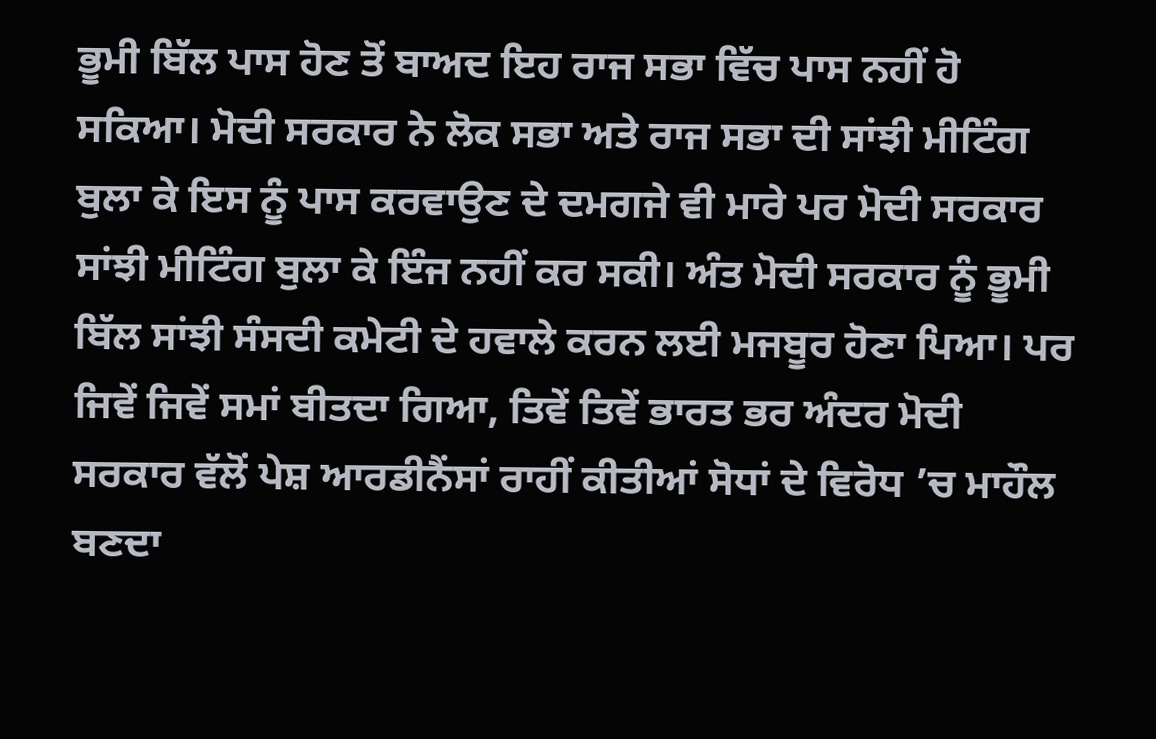ਭੂਮੀ ਬਿੱਲ ਪਾਸ ਹੋਣ ਤੋਂ ਬਾਅਦ ਇਹ ਰਾਜ ਸਭਾ ਵਿੱਚ ਪਾਸ ਨਹੀਂ ਹੋ ਸਕਿਆ। ਮੋਦੀ ਸਰਕਾਰ ਨੇ ਲੋਕ ਸਭਾ ਅਤੇ ਰਾਜ ਸਭਾ ਦੀ ਸਾਂਝੀ ਮੀਟਿੰਗ ਬੁਲਾ ਕੇ ਇਸ ਨੂੰ ਪਾਸ ਕਰਵਾਉਣ ਦੇ ਦਮਗਜੇ ਵੀ ਮਾਰੇ ਪਰ ਮੋਦੀ ਸਰਕਾਰ ਸਾਂਝੀ ਮੀਟਿੰਗ ਬੁਲਾ ਕੇ ਇੰਜ ਨਹੀਂ ਕਰ ਸਕੀ। ਅੰਤ ਮੋਦੀ ਸਰਕਾਰ ਨੂੰ ਭੂਮੀ ਬਿੱਲ ਸਾਂਝੀ ਸੰਸਦੀ ਕਮੇਟੀ ਦੇ ਹਵਾਲੇ ਕਰਨ ਲਈ ਮਜਬੂਰ ਹੋਣਾ ਪਿਆ। ਪਰ ਜਿਵੇਂ ਜਿਵੇਂ ਸਮਾਂ ਬੀਤਦਾ ਗਿਆ, ਤਿਵੇਂ ਤਿਵੇਂ ਭਾਰਤ ਭਰ ਅੰਦਰ ਮੋਦੀ ਸਰਕਾਰ ਵੱਲੋਂ ਪੇਸ਼ ਆਰਡੀਨੈਂਸਾਂ ਰਾਹੀਂ ਕੀਤੀਆਂ ਸੋਧਾਂ ਦੇ ਵਿਰੋਧ ’ਚ ਮਾਹੌਲ ਬਣਦਾ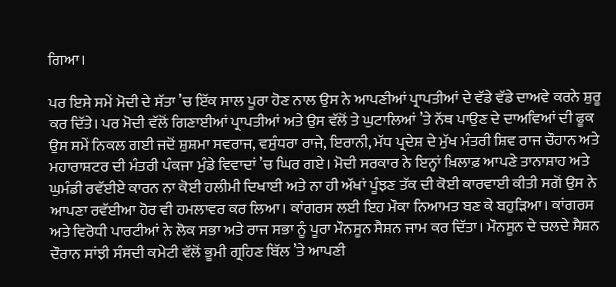ਗਿਆ।

ਪਰ ਇਸੇ ਸਮੇਂ ਮੋਦੀ ਦੇ ਸੱਤਾ ’ਚ ਇੱਕ ਸਾਲ ਪੂਰਾ ਹੋਣ ਨਾਲ ਉਸ ਨੇ ਆਪਣੀਆਂ ਪ੍ਰਾਪਤੀਆਂ ਦੇ ਵੱਡੇ ਵੱਡੇ ਦਾਅਵੇ ਕਰਨੇ ਸ਼ੁਰੂ ਕਰ ਦਿੱਤੇ। ਪਰ ਮੋਦੀ ਵੱਲੋਂ ਗਿਣਾਈਆਂ ਪ੍ਰਾਪਤੀਆਂ ਅਤੇ ਉਸ ਵੱਲੋਂ ਤੇ ਘੁਟਾਲਿਆਂ ’ਤੇ ਨੱਥ ਪਾਉਣ ਦੇ ਦਾਅਵਿਆਂ ਦੀ ਫੂਕ ਉਸ ਸਮੇਂ ਨਿਕਲ ਗਈ ਜਦੋਂ ਸ਼ੁਸ਼ਮਾ ਸਵਰਾਜ, ਵਸੁੰਧਰਾ ਰਾਜੇ, ਇਰਾਨੀ, ਮੱਧ ਪ੍ਰਦੇਸ਼ ਦੇ ਮੁੱਖ ਮੰਤਰੀ ਸ਼ਿਵ ਰਾਜ ਚੌਹਾਨ ਅਤੇ ਮਹਾਰਾਸ਼ਟਰ ਦੀ ਮੰਤਰੀ ਪੰਕਜਾ ਮੁੰਡੇ ਵਿਵਾਦਾਂ ’ਚ ਘਿਰ ਗਏ। ਮੋਦੀ ਸਰਕਾਰ ਨੇ ਇਨ੍ਹਾਂ ਖ਼ਿਲਾਫ਼ ਆਪਣੇ ਤਾਨਾਸ਼ਾਹ ਅਤੇ ਘੁਮੰਡੀ ਰਵੱਈਏ ਕਾਰਨ ਨਾ ਕੋਈ ਹਲੀਮੀ ਦਿਖਾਈ ਅਤੇ ਨਾ ਹੀ ਅੱਖਾਂ ਪੂੰਝਣ ਤੱਕ ਦੀ ਕੋਈ ਕਾਰਵਾਈ ਕੀਤੀ ਸਗੋਂ ਉਸ ਨੇ ਆਪਣਾ ਰਵੱਈਆ ਹੋਰ ਵੀ ਹਮਲਾਵਰ ਕਰ ਲਿਆ। ਕਾਂਗਰਸ ਲਈ ਇਹ ਮੌਕਾ ਨਿਆਮਤ ਬਣ ਕੇ ਬਹੁੜਿਆ। ਕਾਂਗਰਸ ਅਤੇ ਵਿਰੋਧੀ ਪਾਰਟੀਆਂ ਨੇ ਲੋਕ ਸਭਾ ਅਤੇ ਰਾਜ ਸਭਾ ਨੂੰ ਪੂਰਾ ਮੌਨਸੂਨ ਸੈਸ਼ਨ ਜਾਮ ਕਰ ਦਿੱਤਾ। ਮੌਨਸੂਨ ਦੇ ਚਲਦੇ ਸੈਸ਼ਨ ਦੌਰਾਨ ਸਾਂਝੀ ਸੰਸਦੀ ਕਮੇਟੀ ਵੱਲੋਂ ਭੂਮੀ ਗ੍ਰਹਿਣ ਬਿੱਲ ’ਤੇ ਆਪਣੀ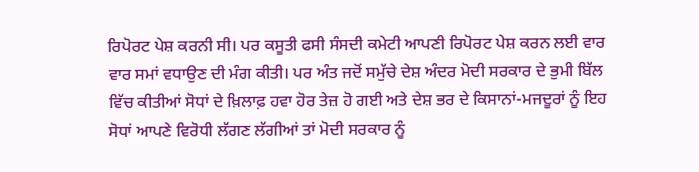ਰਿਪੋਰਟ ਪੇਸ਼ ਕਰਨੀ ਸੀ। ਪਰ ਕਸੂਤੀ ਫਸੀ ਸੰਸਦੀ ਕਮੇਟੀ ਆਪਣੀ ਰਿਪੋਰਟ ਪੇਸ਼ ਕਰਨ ਲਈ ਵਾਰ ਵਾਰ ਸਮਾਂ ਵਧਾਉਣ ਦੀ ਮੰਗ ਕੀਤੀ। ਪਰ ਅੰਤ ਜਦੋਂ ਸਮੁੱਚੇ ਦੇਸ਼ ਅੰਦਰ ਮੋਦੀ ਸਰਕਾਰ ਦੇ ਭੁਮੀ ਬਿੱਲ ਵਿੱਚ ਕੀਤੀਆਂ ਸੋਧਾਂ ਦੇ ਖ਼ਿਲਾਫ਼ ਹਵਾ ਹੋਰ ਤੇਜ਼ ਹੋ ਗਈ ਅਤੇ ਦੇਸ਼ ਭਰ ਦੇ ਕਿਸਾਨਾਂ-ਮਜਦੂਰਾਂ ਨੂੰ ਇਹ ਸੋਧਾਂ ਆਪਣੇ ਵਿਰੋਧੀ ਲੱਗਣ ਲੱਗੀਆਂ ਤਾਂ ਮੋਦੀ ਸਰਕਾਰ ਨੂੰ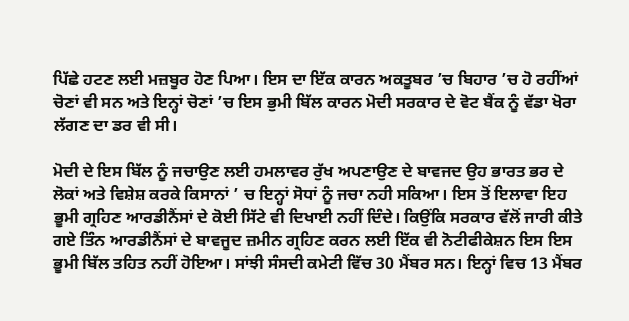ਪਿੱਛੇ ਹਟਣ ਲਈ ਮਜ਼ਬੂਰ ਹੋਣ ਪਿਆ। ਇਸ ਦਾ ਇੱਕ ਕਾਰਨ ਅਕਤੂਬਰ ’ਚ ਬਿਹਾਰ ’ਚ ਹੋ ਰਹੀਂਆਂ ਚੋਣਾਂ ਵੀ ਸਨ ਅਤੇ ਇਨ੍ਹਾਂ ਚੋਣਾਂ ’ਚ ਇਸ ਭੁਮੀ ਬਿੱਲ ਕਾਰਨ ਮੋਦੀ ਸਰਕਾਰ ਦੇ ਵੋਟ ਬੈਂਕ ਨੂੰ ਵੱਡਾ ਖੋਰਾ ਲੱਗਣ ਦਾ ਡਰ ਵੀ ਸੀ।

ਮੋਦੀ ਦੇ ਇਸ ਬਿੱਲ ਨੂੰ ਜਚਾਉਣ ਲਈ ਹਮਲਾਵਰ ਰੁੱਖ ਅਪਣਾਉਣ ਦੇ ਬਾਵਜਦ ਉਹ ਭਾਰਤ ਭਰ ਦੇ ਲੋਕਾਂ ਅਤੇ ਵਿਸ਼ੇਸ਼ ਕਰਕੇ ਕਿਸਾਨਾਂ ’ ਚ ਇਨ੍ਹਾਂ ਸੋਧਾਂ ਨੂੰ ਜਚਾ ਨਹੀ ਸਕਿਆ। ਇਸ ਤੋਂ ਇਲਾਵਾ ਇਹ ਭੂਮੀ ਗ੍ਰਹਿਣ ਆਰਡੀਨੈਂਸਾਂ ਦੇ ਕੋਈ ਸਿੱਟੇ ਵੀ ਦਿਖਾਈ ਨਹੀਂ ਦਿੰਦੇ। ਕਿਉਂਕਿ ਸਰਕਾਰ ਵੱਲੋਂ ਜਾਰੀ ਕੀਤੇ ਗਏ ਤਿੰਨ ਆਰਡੀਨੈਂਸਾਂ ਦੇ ਬਾਵਜੂਦ ਜ਼ਮੀਨ ਗ੍ਰਹਿਣ ਕਰਨ ਲਈ ਇੱਕ ਵੀ ਨੋਟੀਫੀਕੇਸ਼ਨ ਇਸ ਇਸ ਭੂਮੀ ਬਿੱਲ ਤਹਿਤ ਨਹੀਂ ਹੋਇਆ। ਸਾਂਝੀ ਸੰਸਦੀ ਕਮੇਟੀ ਵਿੱਚ 30 ਮੈਂਬਰ ਸਨ। ਇਨ੍ਹਾਂ ਵਿਚ 13 ਮੈਂਬਰ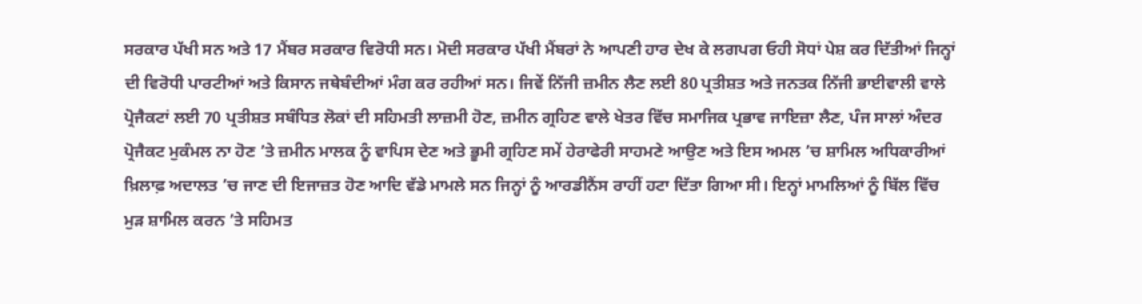ਸਰਕਾਰ ਪੱਖੀ ਸਨ ਅਤੇ 17 ਮੈਂਬਰ ਸਰਕਾਰ ਵਿਰੋਧੀ ਸਨ। ਮੋਦੀ ਸਰਕਾਰ ਪੱਖੀ ਮੈਂਬਰਾਂ ਨੇ ਆਪਣੀ ਹਾਰ ਦੇਖ ਕੇ ਲਗਪਗ ਓਹੀ ਸੋਧਾਂ ਪੇਸ਼ ਕਰ ਦਿੱਤੀਆਂ ਜਿਨ੍ਹਾਂ ਦੀ ਵਿਰੋਧੀ ਪਾਰਟੀਆਂ ਅਤੇ ਕਿਸਾਨ ਜਥੇਬੰਦੀਆਂ ਮੰਗ ਕਰ ਰਹੀਆਂ ਸਨ। ਜਿਵੇਂ ਨਿੱਜੀ ਜ਼ਮੀਨ ਲੈਣ ਲਈ 80 ਪ੍ਰਤੀਸ਼ਤ ਅਤੇ ਜਨਤਕ ਨਿੱਜੀ ਭਾਈਵਾਲੀ ਵਾਲੇ ਪ੍ਰੋਜੈਕਟਾਂ ਲਈ 70 ਪ੍ਰਤੀਸ਼ਤ ਸਬੰਧਿਤ ਲੋਕਾਂ ਦੀ ਸਹਿਮਤੀ ਲਾਜ਼ਮੀ ਹੋਣ, ਜ਼ਮੀਨ ਗ੍ਰਹਿਣ ਵਾਲੇ ਖੇਤਰ ਵਿੱਚ ਸਮਾਜਿਕ ਪ੍ਰਭਾਵ ਜਾਇਜ਼ਾ ਲੈਣ, ਪੰਜ ਸਾਲਾਂ ਅੰਦਰ ਪ੍ਰੋਜੈਕਟ ਮੁਕੰਮਲ ਨਾ ਹੋਣ ’ਤੇ ਜ਼ਮੀਨ ਮਾਲਕ ਨੂੰ ਵਾਪਿਸ ਦੇਣ ਅਤੇ ਭੂਮੀ ਗ੍ਰਹਿਣ ਸਮੇਂ ਹੇਰਾਫੇਰੀ ਸਾਹਮਣੇ ਆਉਣ ਅਤੇ ਇਸ ਅਮਲ ’ਚ ਸ਼ਾਮਿਲ ਅਧਿਕਾਰੀਆਂ ਖ਼ਿਲਾਫ਼ ਅਦਾਲਤ ’ਚ ਜਾਣ ਦੀ ਇਜਾਜ਼ਤ ਹੋਣ ਆਦਿ ਵੱਡੇ ਮਾਮਲੇ ਸਨ ਜਿਨ੍ਹਾਂ ਨੂੰ ਆਰਡੀਨੈਂਸ ਰਾਹੀਂ ਹਟਾ ਦਿੱਤਾ ਗਿਆ ਸੀ। ਇਨ੍ਹਾਂ ਮਾਮਲਿਆਂ ਨੂੰ ਬਿੱਲ ਵਿੱਚ ਮੁੜ ਸ਼ਾਮਿਲ ਕਰਨ ’ਤੇ ਸਹਿਮਤ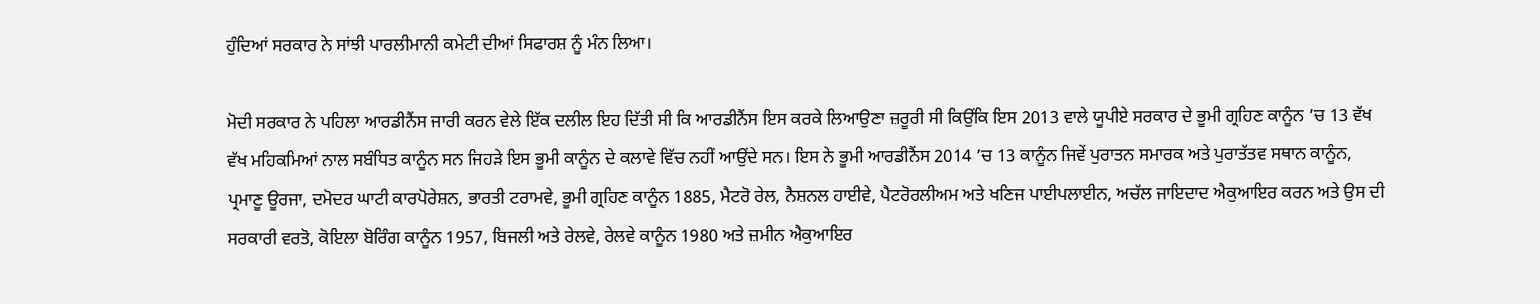ਹੁੰਦਿਆਂ ਸਰਕਾਰ ਨੇ ਸਾਂਝੀ ਪਾਰਲੀਮਾਨੀ ਕਮੇਟੀ ਦੀਆਂ ਸਿਫਾਰਸ਼ ਨੂੰ ਮੰਨ ਲਿਆ।

ਮੋਦੀ ਸਰਕਾਰ ਨੇ ਪਹਿਲਾ ਆਰਡੀਨੈਂਸ ਜਾਰੀ ਕਰਨ ਵੇਲੇ ਇੱਕ ਦਲੀਲ ਇਹ ਦਿੱਤੀ ਸੀ ਕਿ ਆਰਡੀਨੈਂਸ ਇਸ ਕਰਕੇ ਲਿਆਉਣਾ ਜ਼ਰੂਰੀ ਸੀ ਕਿਉਂਕਿ ਇਸ 2013 ਵਾਲੇ ਯੂਪੀਏ ਸਰਕਾਰ ਦੇ ਭੂਮੀ ਗ੍ਰਹਿਣ ਕਾਨੂੰਨ ’ਚ 13 ਵੱਖ ਵੱਖ ਮਹਿਕਮਿਆਂ ਨਾਲ ਸਬੰਧਿਤ ਕਾਨੂੰਨ ਸਨ ਜਿਹੜੇ ਇਸ ਭੂਮੀ ਕਾਨੂੰਨ ਦੇ ਕਲਾਵੇ ਵਿੱਚ ਨਹੀਂ ਆਉਂਦੇ ਸਨ। ਇਸ ਨੇ ਭੂਮੀ ਆਰਡੀਨੈਂਸ 2014 ’ਚ 13 ਕਾਨੂੰਨ ਜਿਵੇਂ ਪੁਰਾਤਨ ਸਮਾਰਕ ਅਤੇ ਪੁਰਾਤੱਤਵ ਸਥਾਨ ਕਾਨੂੰਨ, ਪ੍ਰਮਾਣੂ ਊਰਜਾ, ਦਮੋਦਰ ਘਾਟੀ ਕਾਰਪੋਰੇਸ਼ਨ, ਭਾਰਤੀ ਟਰਾਮਵੇ, ਭੂਮੀ ਗ੍ਰਹਿਣ ਕਾਨੂੰਨ 1885, ਮੈਟਰੋ ਰੇਲ, ਨੈਸ਼ਨਲ ਹਾਈਵੇ, ਪੈਟਰੋਰਲੀਅਮ ਅਤੇ ਖਣਿਜ ਪਾਈਪਲਾਈਨ, ਅਚੱਲ ਜਾਇਦਾਦ ਐਕੁਆਇਰ ਕਰਨ ਅਤੇ ਉਸ ਦੀ ਸਰਕਾਰੀ ਵਰਤੋ, ਕੋਇਲਾ ਬੋਰਿੰਗ ਕਾਨੂੰਨ 1957, ਬਿਜਲੀ ਅਤੇ ਰੇਲਵੇ, ਰੇਲਵੇ ਕਾਨੂੰਨ 1980 ਅਤੇ ਜ਼ਮੀਨ ਐਕੁਆਇਰ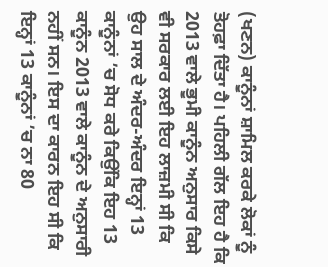(ਖਣਨ) ਕਾਨੂੰਨਾਂ ਸ਼ਾਮਿਲ ਕਰਕੇ ਲੋਕਾਂ ਨੂੰ ਤੋਹਫ਼ਾ ਦਿੱਤਾ ਹੈ। ਪਹਿਲੀ ਗੱਲ ਇਹ ਹੈ ਕਿ 2013 ਵਾਲੇ ਭੂਮੀ ਕਾਨੂੰਨ ਅਨੁਸਾਰ ਕਿਸੇ ਵੀ ਸਰਕਾਰ ਲਈ ਇਹ ਲਾਜ਼ਮੀ ਸੀ ਕਿ ਉਹ ਸਾਲ ਦੇ ਅੰਦਰ-ਅੰਦਰ ਇਨ੍ਹਾਂ 13 ਕਾਨੂੰਨਾਂ ’ਚ ਸੋਧ ਕਰੇ ਕਿਉਂਕਿ ਇਹ 13 ਕਾਨੂੰਨ 2013 ਵਾਲੇ ਕਾਨੂੰਨ ਦੇ ਅਨੁਸਾਰੀ ਨਹੀਂ ਸਨ। ਇਸ ਦਾ ਕਾਰਨ ਇਹ ਸੀ ਕਿ ਇਨ੍ਹਾਂ 13 ਕਾਨੂੰਨਾਂ ’ਚ ਨਾ 80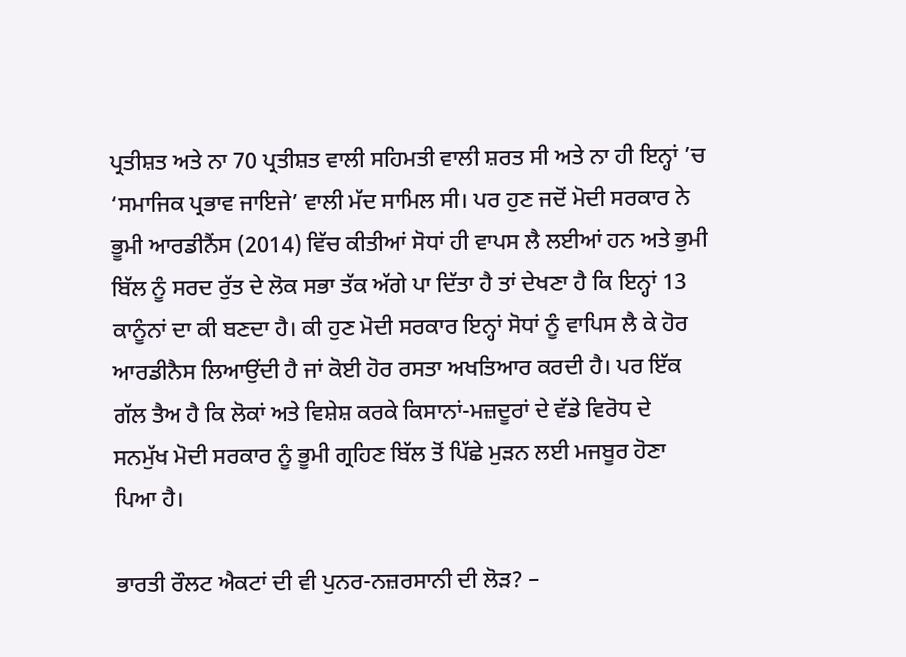ਪ੍ਰਤੀਸ਼ਤ ਅਤੇ ਨਾ 70 ਪ੍ਰਤੀਸ਼ਤ ਵਾਲੀ ਸਹਿਮਤੀ ਵਾਲੀ ਸ਼ਰਤ ਸੀ ਅਤੇ ਨਾ ਹੀ ਇਨ੍ਹਾਂ ’ਚ ‘ਸਮਾਜਿਕ ਪ੍ਰਭਾਵ ਜਾਇਜੇ’ ਵਾਲੀ ਮੱਦ ਸਾਮਿਲ ਸੀ। ਪਰ ਹੁਣ ਜਦੋਂ ਮੋਦੀ ਸਰਕਾਰ ਨੇ ਭੂਮੀ ਆਰਡੀਨੈਂਸ (2014) ਵਿੱਚ ਕੀਤੀਆਂ ਸੋਧਾਂ ਹੀ ਵਾਪਸ ਲੈ ਲਈਆਂ ਹਨ ਅਤੇ ਭੁਮੀ ਬਿੱਲ ਨੂੰ ਸਰਦ ਰੁੱਤ ਦੇ ਲੋਕ ਸਭਾ ਤੱਕ ਅੱਗੇ ਪਾ ਦਿੱਤਾ ਹੈ ਤਾਂ ਦੇਖਣਾ ਹੈ ਕਿ ਇਨ੍ਹਾਂ 13 ਕਾਨੂੰਨਾਂ ਦਾ ਕੀ ਬਣਦਾ ਹੈ। ਕੀ ਹੁਣ ਮੋਦੀ ਸਰਕਾਰ ਇਨ੍ਹਾਂ ਸੋਧਾਂ ਨੂੰ ਵਾਪਿਸ ਲੈ ਕੇ ਹੋਰ ਆਰਡੀਨੈਸ ਲਿਆਉਂਦੀ ਹੈ ਜਾਂ ਕੋਈ ਹੋਰ ਰਸਤਾ ਅਖਤਿਆਰ ਕਰਦੀ ਹੈ। ਪਰ ਇੱਕ ਗੱਲ ਤੈਅ ਹੈ ਕਿ ਲੋਕਾਂ ਅਤੇ ਵਿਸ਼ੇਸ਼ ਕਰਕੇ ਕਿਸਾਨਾਂ-ਮਜ਼ਦੂਰਾਂ ਦੇ ਵੱਡੇ ਵਿਰੋਧ ਦੇ ਸਨਮੁੱਖ ਮੋਦੀ ਸਰਕਾਰ ਨੂੰ ਭੂਮੀ ਗ੍ਰਹਿਣ ਬਿੱਲ ਤੋਂ ਪਿੱਛੇ ਮੁੜਨ ਲਈ ਮਜਬੂਰ ਹੋਣਾ ਪਿਆ ਹੈ।

ਭਾਰਤੀ ਰੌਲਟ ਐਕਟਾਂ ਦੀ ਵੀ ਪੁਨਰ-ਨਜ਼ਰਸਾਨੀ ਦੀ ਲੋੜ? –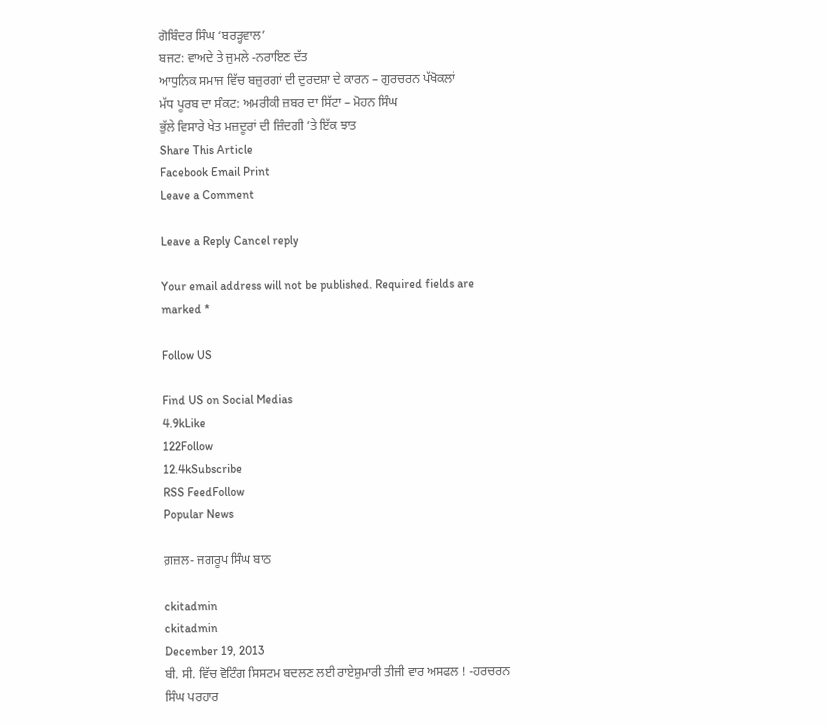ਗੋਬਿੰਦਰ ਸਿੰਘ ‘ਬਰੜ੍ਹਵਾਲ’
ਬਜਟ: ਵਾਅਦੇ ਤੇ ਜੁਮਲੇ -ਨਰਾਇਣ ਦੱਤ
ਆਧੁਨਿਕ ਸਮਾਜ ਵਿੱਚ ਬਜ਼ੁਰਗਾਂ ਦੀ ਦੁਰਦਸ਼ਾ ਦੇ ਕਾਰਨ – ਗੁਰਚਰਨ ਪੱਖੋਕਲਾਂ
ਮੱਧ ਪੂਰਬ ਦਾ ਸੰਕਟ: ਅਮਰੀਕੀ ਜ਼ਬਰ ਦਾ ਸਿੱਟਾ – ਮੋਹਨ ਸਿੰਘ
ਭੁੱਲੇ ਵਿਸਾਰੇ ਖੇਤ ਮਜ਼ਦੂਰਾਂ ਦੀ ਜ਼ਿੰਦਗੀ ’ਤੇ ਇੱਕ ਝਾਤ
Share This Article
Facebook Email Print
Leave a Comment

Leave a Reply Cancel reply

Your email address will not be published. Required fields are marked *

Follow US

Find US on Social Medias
4.9kLike
122Follow
12.4kSubscribe
RSS FeedFollow
Popular News

ਗ਼ਜ਼ਲ- ਜਗਰੂਪ ਸਿੰਘ ਬਾਠ

ckitadmin
ckitadmin
December 19, 2013
ਬੀ. ਸੀ. ਵਿੱਚ ਵੋਟਿੰਗ ਸਿਸਟਮ ਬਦਲਣ ਲਈ ਰਾਏਸ਼ੁਮਾਰੀ ਤੀਜੀ ਵਾਰ ਅਸਫਲ ! -ਹਰਚਰਨ ਸਿੰਘ ਪਰਹਾਰ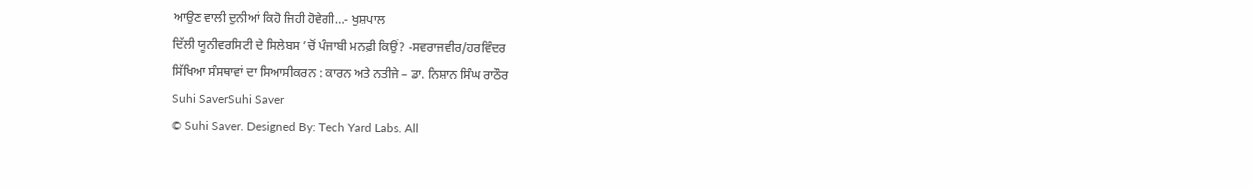ਆਉਣ ਵਾਲੀ ਦੁਨੀਆਂ ਕਿਹੋ ਜਿਹੀ ਹੋਵੇਗੀ…- ਖੁਸ਼ਪਾਲ
ਦਿੱਲੀ ਯੂਨੀਵਰਸਿਟੀ ਦੇ ਸਿਲੇਬਸ ’ਚੋਂ ਪੰਜਾਬੀ ਮਨਫ਼ੀ ਕਿਉਂ? -ਸਵਰਾਜਵੀਰ/ਹਰਵਿੰਦਰ
ਸਿੱਖਿਆ ਸੰਸਥਾਵਾਂ ਦਾ ਸਿਆਸੀਕਰਨ : ਕਾਰਨ ਅਤੇ ਨਤੀਜੇ – ਡਾ. ਨਿਸ਼ਾਨ ਸਿੰਘ ਰਾਠੌਰ
Suhi SaverSuhi Saver
© Suhi Saver. Designed By: Tech Yard Labs. All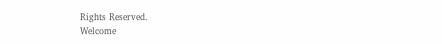Rights Reserved.
Welcome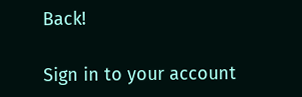Back!

Sign in to your account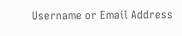Username or Email Address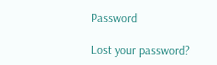Password

Lost your password?